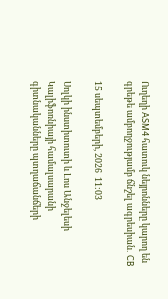Ուղեղի ASM4 հատուկ նեյրոնները կարող են գրեթե ամբողջությամբ ճնշել ագրեսիան․ CB

15 սեպտեմբերի, 2026  11:03

Սոլկի ինստիտուտի և Լոս Անջելեսի Կալիֆոռնիայի համալսարանի գիտնականները պտղաճանճերի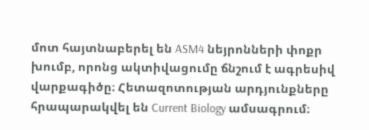մոտ հայտնաբերել են ASM4 նեյրոնների փոքր խումբ, որոնց ակտիվացումը ճնշում է ագրեսիվ վարքագիծը։ Հետազոտության արդյունքները հրապարակվել են Current Biology ամսագրում։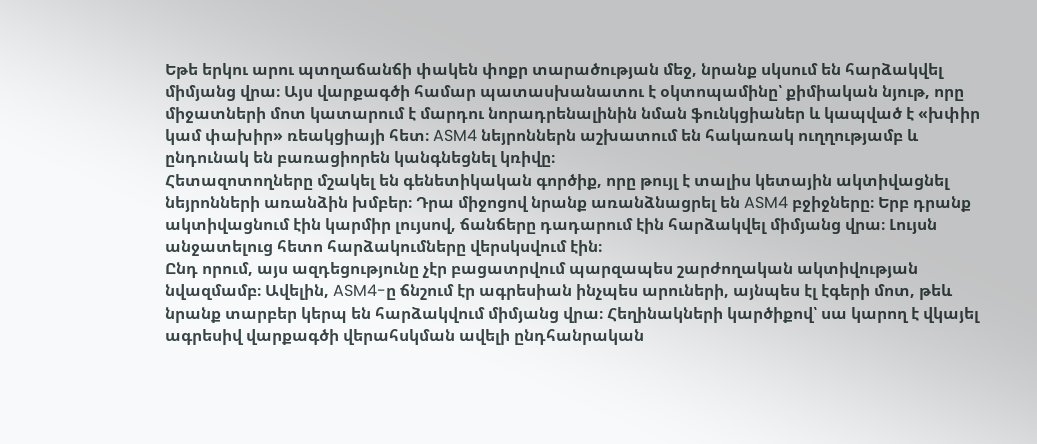Եթե երկու արու պտղաճանճի փակեն փոքր տարածության մեջ, նրանք սկսում են հարձակվել միմյանց վրա։ Այս վարքագծի համար պատասխանատու է օկտոպամինը՝ քիմիական նյութ, որը միջատների մոտ կատարում է մարդու նորադրենալինին նման ֆունկցիաներ և կապված է «խփիր կամ փախիր» ռեակցիայի հետ։ ASM4 նեյրոններն աշխատում են հակառակ ուղղությամբ և ընդունակ են բառացիորեն կանգնեցնել կռիվը։
Հետազոտողները մշակել են գենետիկական գործիք, որը թույլ է տալիս կետային ակտիվացնել նեյրոնների առանձին խմբեր։ Դրա միջոցով նրանք առանձնացրել են ASM4 բջիջները։ Երբ դրանք ակտիվացնում էին կարմիր լույսով, ճանճերը դադարում էին հարձակվել միմյանց վրա։ Լույսն անջատելուց հետո հարձակումները վերսկսվում էին։
Ընդ որում, այս ազդեցությունը չէր բացատրվում պարզապես շարժողական ակտիվության նվազմամբ։ Ավելին, ASM4-ը ճնշում էր ագրեսիան ինչպես արուների, այնպես էլ էգերի մոտ, թեև նրանք տարբեր կերպ են հարձակվում միմյանց վրա։ Հեղինակների կարծիքով՝ սա կարող է վկայել ագրեսիվ վարքագծի վերահսկման ավելի ընդհանրական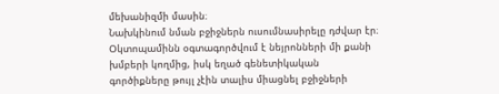մեխանիզմի մասին։
Նախկինում նման բջիջներն ուսումնասիրելը դժվար էր։ Օկտոպամինն օգտագործվում է նեյրոնների մի քանի խմբերի կողմից, իսկ եղած գենետիկական գործիքները թույլ չէին տալիս միացնել բջիջների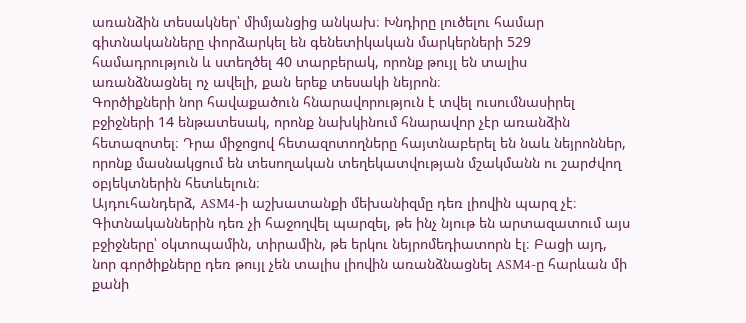առանձին տեսակներ՝ միմյանցից անկախ։ Խնդիրը լուծելու համար գիտնականները փորձարկել են գենետիկական մարկերների 529 համադրություն և ստեղծել 40 տարբերակ, որոնք թույլ են տալիս առանձնացնել ոչ ավելի, քան երեք տեսակի նեյրոն։
Գործիքների նոր հավաքածուն հնարավորություն է տվել ուսումնասիրել բջիջների 14 ենթատեսակ, որոնք նախկինում հնարավոր չէր առանձին հետազոտել։ Դրա միջոցով հետազոտողները հայտնաբերել են նաև նեյրոններ, որոնք մասնակցում են տեսողական տեղեկատվության մշակմանն ու շարժվող օբյեկտներին հետևելուն։
Այդուհանդերձ, ASM4-ի աշխատանքի մեխանիզմը դեռ լիովին պարզ չէ։ Գիտնականներին դեռ չի հաջողվել պարզել, թե ինչ նյութ են արտազատում այս բջիջները՝ օկտոպամին, տիրամին, թե երկու նեյրոմեդիատորն էլ։ Բացի այդ, նոր գործիքները դեռ թույլ չեն տալիս լիովին առանձնացնել ASM4-ը հարևան մի քանի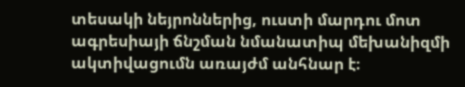տեսակի նեյրոններից, ուստի մարդու մոտ ագրեսիայի ճնշման նմանատիպ մեխանիզմի ակտիվացումն առայժմ անհնար է։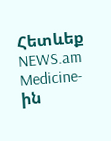Հետևեք NEWS.am Medicine-ին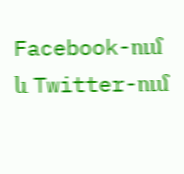Facebook-ում և Twitter-ում